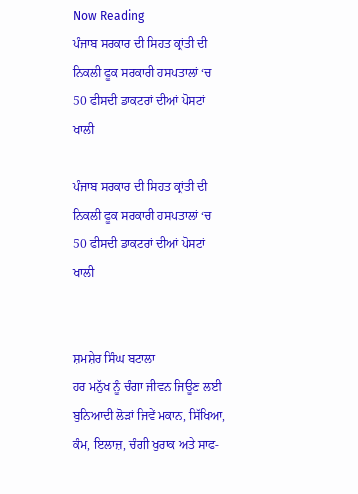Now Reading
ਪੰਜਾਬ ਸਰਕਾਰ ਦੀ ਸਿਹਤ ਕ੍ਰਾਂਤੀ ਦੀ ਨਿਕਲੀ ਫੂਕ ਸਰਕਾਰੀ ਹਸਪਤਾਲਾਂ ‘ਚ 50 ਫੀਸਦੀ ਡਾਕਟਰਾਂ ਦੀਆਂ ਪੋਸਟਾਂ ਖਾਲੀ

ਪੰਜਾਬ ਸਰਕਾਰ ਦੀ ਸਿਹਤ ਕ੍ਰਾਂਤੀ ਦੀ ਨਿਕਲੀ ਫੂਕ ਸਰਕਾਰੀ ਹਸਪਤਾਲਾਂ ‘ਚ 50 ਫੀਸਦੀ ਡਾਕਟਰਾਂ ਦੀਆਂ ਪੋਸਟਾਂ ਖਾਲੀ


ਸ਼ਮਸ਼ੇਰ ਸਿੰਘ ਬਟਾਲਾ
ਹਰ ਮਨੁੱਖ ਨੂੰ ਚੰਗਾ ਜੀਵਨ ਜਿਊਣ ਲਈ ਬੁਨਿਆਦੀ ਲੋੜਾਂ ਜਿਵੇਂ ਮਕਾਨ, ਸਿੱਖਿਆ, ਕੰਮ, ਇਲਾਜ਼, ਚੰਗੀ ਖੁਰਾਕ ਅਤੇ ਸਾਫ-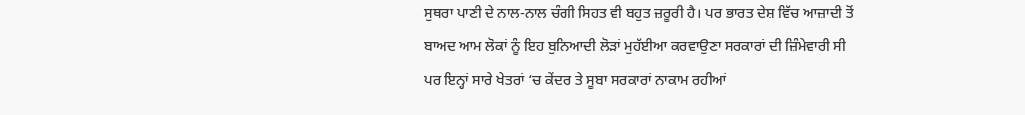ਸੁਥਰਾ ਪਾਣੀ ਦੇ ਨਾਲ-ਨਾਲ ਚੰਗੀ ਸਿਹਤ ਵੀ ਬਹੁਤ ਜ਼ਰੂਰੀ ਹੈ। ਪਰ ਭਾਰਤ ਦੇਸ਼ ਵਿੱਚ ਆਜ਼ਾਦੀ ਤੋਂ ਬਾਅਦ ਆਮ ਲੋਕਾਂ ਨੂੰ ਇਹ ਬੁਨਿਆਦੀ ਲੋੜਾਂ ਮੁਹੱਈਆ ਕਰਵਾਉਣਾ ਸਰਕਾਰਾਂ ਦੀ ਜ਼ਿੰਮੇਵਾਰੀ ਸੀ ਪਰ ਇਨ੍ਹਾਂ ਸਾਰੇ ਖੇਤਰਾਂ ‘ਚ ਕੇਂਦਰ ਤੇ ਸੂਬਾ ਸਰਕਾਰਾਂ ਨਾਕਾਮ ਰਹੀਆਂ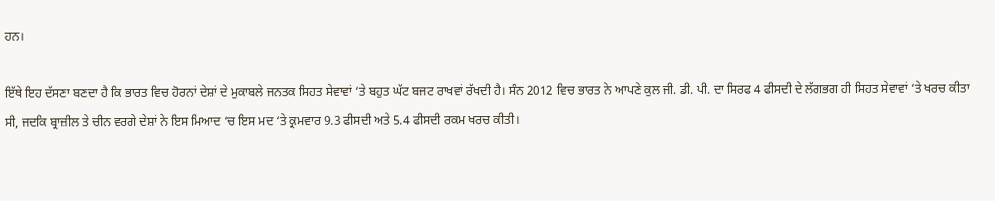ਹਨ।

ਇੱਥੇ ਇਹ ਦੱਸਣਾ ਬਣਦਾ ਹੈ ਕਿ ਭਾਰਤ ਵਿਚ ਹੋਰਨਾਂ ਦੇਸ਼ਾਂ ਦੇ ਮੁਕਾਬਲੇ ਜਨਤਕ ਸਿਹਤ ਸੇਵਾਵਾਂ ‘ਤੇ ਬਹੁਤ ਘੱਟ ਬਜਟ ਰਾਖਵਾਂ ਰੱਖਦੀ ਹੈ। ਸੰਨ 2012 ਵਿਚ ਭਾਰਤ ਨੇ ਆਪਣੇ ਕੁਲ ਜੀ. ਡੀ. ਪੀ. ਦਾ ਸਿਰਫ 4 ਫੀਸਦੀ ਦੇ ਲੱਗਭਗ ਹੀ ਸਿਹਤ ਸੇਵਾਵਾਂ ‘ਤੇ ਖਰਚ ਕੀਤਾ ਸੀ, ਜਦਕਿ ਬ੍ਰਾਜ਼ੀਲ ਤੇ ਚੀਨ ਵਰਗੇ ਦੇਸ਼ਾਂ ਨੇ ਇਸ ਮਿਆਦ ‘ਚ ਇਸ ਮਦ ‘ਤੇ ਕ੍ਰਮਵਾਰ 9.3 ਫੀਸਦੀ ਅਤੇ 5.4 ਫੀਸਦੀ ਰਕਮ ਖਰਚ ਕੀਤੀ।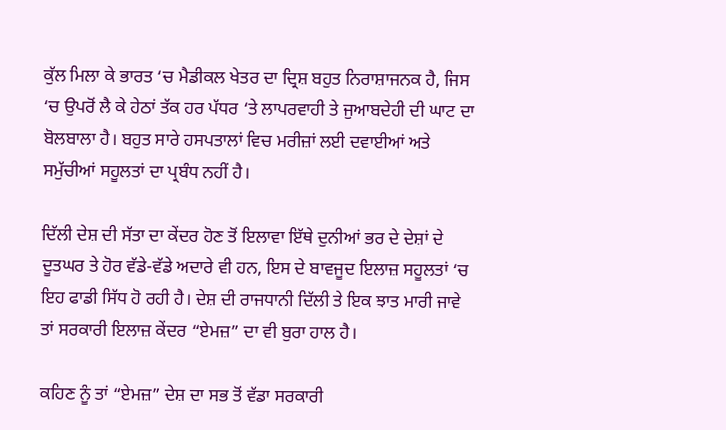ਕੁੱਲ ਮਿਲਾ ਕੇ ਭਾਰਤ ‘ਚ ਮੈਡੀਕਲ ਖੇਤਰ ਦਾ ਦ੍ਰਿਸ਼ ਬਹੁਤ ਨਿਰਾਸ਼ਾਜਨਕ ਹੈ, ਜਿਸ ‘ਚ ਉਪਰੋਂ ਲੈ ਕੇ ਹੇਠਾਂ ਤੱਕ ਹਰ ਪੱਧਰ ‘ਤੇ ਲਾਪਰਵਾਹੀ ਤੇ ਜੁਆਬਦੇਹੀ ਦੀ ਘਾਟ ਦਾ ਬੋਲਬਾਲਾ ਹੈ। ਬਹੁਤ ਸਾਰੇ ਹਸਪਤਾਲਾਂ ਵਿਚ ਮਰੀਜ਼ਾਂ ਲਈ ਦਵਾਈਆਂ ਅਤੇ ਸਮੁੱਚੀਆਂ ਸਹੂਲਤਾਂ ਦਾ ਪ੍ਰਬੰਧ ਨਹੀਂ ਹੈ।

ਦਿੱਲੀ ਦੇਸ਼ ਦੀ ਸੱਤਾ ਦਾ ਕੇਂਦਰ ਹੋਣ ਤੋਂ ਇਲਾਵਾ ਇੱਥੇ ਦੁਨੀਆਂ ਭਰ ਦੇ ਦੇਸ਼ਾਂ ਦੇ ਦੂਤਘਰ ਤੇ ਹੋਰ ਵੱਡੇ-ਵੱਡੇ ਅਦਾਰੇ ਵੀ ਹਨ, ਇਸ ਦੇ ਬਾਵਜੂਦ ਇਲਾਜ਼ ਸਹੂਲਤਾਂ ‘ਚ ਇਹ ਫਾਡੀ ਸਿੱਧ ਹੋ ਰਹੀ ਹੈ। ਦੇਸ਼ ਦੀ ਰਾਜਧਾਨੀ ਦਿੱਲੀ ਤੇ ਇਕ ਝਾਤ ਮਾਰੀ ਜਾਵੇ ਤਾਂ ਸਰਕਾਰੀ ਇਲਾਜ਼ ਕੇਂਦਰ “ਏਮਜ਼” ਦਾ ਵੀ ਬੁਰਾ ਹਾਲ ਹੈ।

ਕਹਿਣ ਨੂੰ ਤਾਂ “ਏਮਜ਼” ਦੇਸ਼ ਦਾ ਸਭ ਤੋਂ ਵੱਡਾ ਸਰਕਾਰੀ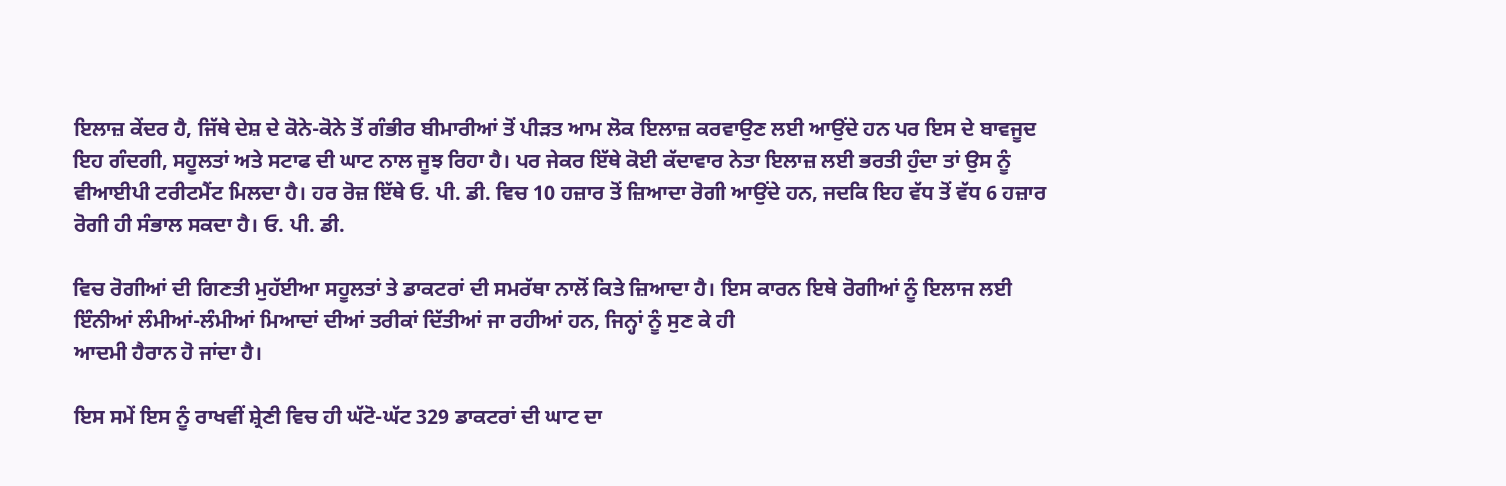ਇਲਾਜ਼ ਕੇਂਦਰ ਹੈ, ਜਿੱਥੇ ਦੇਸ਼ ਦੇ ਕੋਨੇ-ਕੋਨੇ ਤੋਂ ਗੰਭੀਰ ਬੀਮਾਰੀਆਂ ਤੋਂ ਪੀੜਤ ਆਮ ਲੋਕ ਇਲਾਜ਼ ਕਰਵਾਉਣ ਲਈ ਆਉਂਦੇ ਹਨ ਪਰ ਇਸ ਦੇ ਬਾਵਜੂਦ ਇਹ ਗੰਦਗੀ, ਸਹੂਲਤਾਂ ਅਤੇ ਸਟਾਫ ਦੀ ਘਾਟ ਨਾਲ ਜੂਝ ਰਿਹਾ ਹੈ। ਪਰ ਜੇਕਰ ਇੱਥੇ ਕੋਈ ਕੱਦਾਵਾਰ ਨੇਤਾ ਇਲਾਜ਼ ਲਈ ਭਰਤੀ ਹੁੰਦਾ ਤਾਂ ਉਸ ਨੂੰ ਵੀਆਈਪੀ ਟਰੀਟਮੈਂਟ ਮਿਲਦਾ ਹੈ। ਹਰ ਰੋਜ਼ ਇੱਥੇ ਓ. ਪੀ. ਡੀ. ਵਿਚ 10 ਹਜ਼ਾਰ ਤੋਂ ਜ਼ਿਆਦਾ ਰੋਗੀ ਆਉਂਦੇ ਹਨ, ਜਦਕਿ ਇਹ ਵੱਧ ਤੋਂ ਵੱਧ 6 ਹਜ਼ਾਰ ਰੋਗੀ ਹੀ ਸੰਭਾਲ ਸਕਦਾ ਹੈ। ਓ. ਪੀ. ਡੀ.

ਵਿਚ ਰੋਗੀਆਂ ਦੀ ਗਿਣਤੀ ਮੁਹੱਈਆ ਸਹੂਲਤਾਂ ਤੇ ਡਾਕਟਰਾਂ ਦੀ ਸਮਰੱਥਾ ਨਾਲੋਂ ਕਿਤੇ ਜ਼ਿਆਦਾ ਹੈ। ਇਸ ਕਾਰਨ ਇਥੇ ਰੋਗੀਆਂ ਨੂੰ ਇਲਾਜ ਲਈ ਇੰਨੀਆਂ ਲੰਮੀਆਂ-ਲੰਮੀਆਂ ਮਿਆਦਾਂ ਦੀਆਂ ਤਰੀਕਾਂ ਦਿੱਤੀਆਂ ਜਾ ਰਹੀਆਂ ਹਨ, ਜਿਨ੍ਹਾਂ ਨੂੰ ਸੁਣ ਕੇ ਹੀ
ਆਦਮੀ ਹੈਰਾਨ ਹੋ ਜਾਂਦਾ ਹੈ।

ਇਸ ਸਮੇਂ ਇਸ ਨੂੰ ਰਾਖਵੀਂ ਸ਼੍ਰੇਣੀ ਵਿਚ ਹੀ ਘੱਟੋ-ਘੱਟ 329 ਡਾਕਟਰਾਂ ਦੀ ਘਾਟ ਦਾ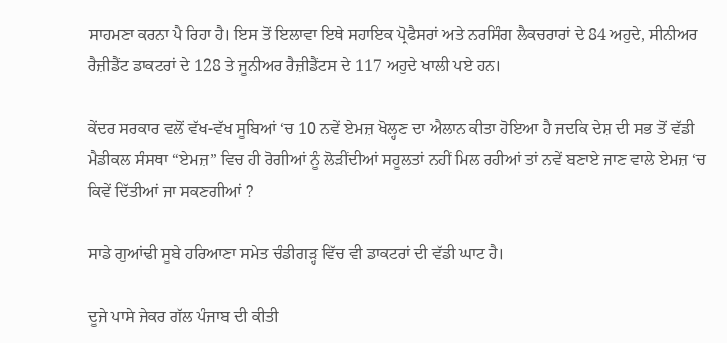ਸਾਹਮਣਾ ਕਰਨਾ ਪੈ ਰਿਹਾ ਹੈ। ਇਸ ਤੋਂ ਇਲਾਵਾ ਇਥੇ ਸਹਾਇਕ ਪ੍ਰੋਫੈਸਰਾਂ ਅਤੇ ਨਰਸਿੰਗ ਲੈਕਚਰਾਰਾਂ ਦੇ 84 ਅਹੁਦੇ, ਸੀਨੀਅਰ ਰੈਜ਼ੀਡੈਂਟ ਡਾਕਟਰਾਂ ਦੇ 128 ਤੇ ਜੂਨੀਅਰ ਰੈਜ਼ੀਡੈਂਟਸ ਦੇ 117 ਅਹੁਦੇ ਖਾਲੀ ਪਏ ਹਨ।

ਕੇਂਦਰ ਸਰਕਾਰ ਵਲੋਂ ਵੱਖ-ਵੱਖ ਸੂਬਿਆਂ ‘ਚ 10 ਨਵੇਂ ਏਮਜ਼ ਖੋਲ੍ਹਣ ਦਾ ਐਲਾਨ ਕੀਤਾ ਹੋਇਆ ਹੈ ਜਦਕਿ ਦੇਸ਼ ਦੀ ਸਭ ਤੋਂ ਵੱਡੀ ਮੈਡੀਕਲ ਸੰਸਥਾ “ਏਮਜ਼” ਵਿਚ ਹੀ ਰੋਗੀਆਂ ਨੂੰ ਲੋੜੀਂਦੀਆਂ ਸਹੂਲਤਾਂ ਨਹੀਂ ਮਿਲ ਰਹੀਆਂ ਤਾਂ ਨਵੇਂ ਬਣਾਏ ਜਾਣ ਵਾਲੇ ਏਮਜ਼ ‘ਚ ਕਿਵੇਂ ਦਿੱਤੀਆਂ ਜਾ ਸਕਣਗੀਆਂ ?

ਸਾਡੇ ਗੁਆਂਢੀ ਸੂਬੇ ਹਰਿਆਣਾ ਸਮੇਤ ਚੰਡੀਗੜ੍ਹ ਵਿੱਚ ਵੀ ਡਾਕਟਰਾਂ ਦੀ ਵੱਡੀ ਘਾਟ ਹੈ।

ਦੂਜੇ ਪਾਸੇ ਜੇਕਰ ਗੱਲ ਪੰਜਾਬ ਦੀ ਕੀਤੀ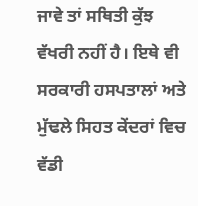ਜਾਵੇ ਤਾਂ ਸਥਿਤੀ ਕੁੱਝ ਵੱਖਰੀ ਨਹੀਂ ਹੈ। ਇਥੇ ਵੀ ਸਰਕਾਰੀ ਹਸਪਤਾਲਾਂ ਅਤੇ ਮੁੱਢਲੇ ਸਿਹਤ ਕੇਂਦਰਾਂ ਵਿਚ ਵੱਡੀ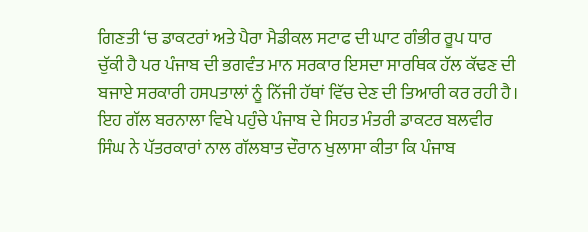ਗਿਣਤੀ ‘ਚ ਡਾਕਟਰਾਂ ਅਤੇ ਪੈਰਾ ਮੈਡੀਕਲ ਸਟਾਫ ਦੀ ਘਾਟ ਗੰਭੀਰ ਰੂਪ ਧਾਰ ਚੁੱਕੀ ਹੈ ਪਰ ਪੰਜਾਬ ਦੀ ਭਗਵੰਤ ਮਾਨ ਸਰਕਾਰ ਇਸਦਾ ਸਾਰਥਿਕ ਹੱਲ ਕੱਢਣ ਦੀ ਬਜਾਏ ਸਰਕਾਰੀ ਹਸਪਤਾਲਾਂ ਨੂੰ ਨਿੱਜੀ ਹੱਥਾਂ ਵਿੱਚ ਦੇਣ ਦੀ ਤਿਆਰੀ ਕਰ ਰਹੀ ਹੈ। ਇਹ ਗੱਲ ਬਰਨਾਲਾ ਵਿਖੇ ਪਹੁੰਚੇ ਪੰਜਾਬ ਦੇ ਸਿਹਤ ਮੰਤਰੀ ਡਾਕਟਰ ਬਲਵੀਰ ਸਿੰਘ ਨੇ ਪੱਤਰਕਾਰਾਂ ਨਾਲ ਗੱਲਬਾਤ ਦੌਰਾਨ ਖੁਲਾਸਾ ਕੀਤਾ ਕਿ ਪੰਜਾਬ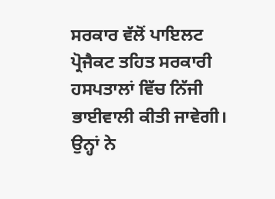ਸਰਕਾਰ ਵੱਲੋਂ ਪਾਇਲਟ ਪ੍ਰੋਜੈਕਟ ਤਹਿਤ ਸਰਕਾਰੀ ਹਸਪਤਾਲਾਂ ਵਿੱਚ ਨਿੱਜੀ ਭਾਈਵਾਲੀ ਕੀਤੀ ਜਾਵੇਗੀ। ਉਨ੍ਹਾਂ ਨੇ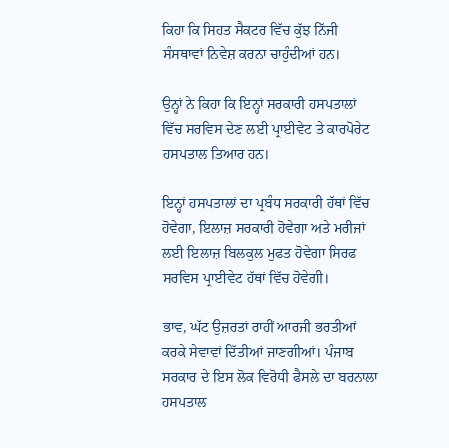ਕਿਹਾ ਕਿ ਸਿਹਤ ਸੈਕਟਰ ਵਿੱਚ ਕੁੱਝ ਨਿੱਜੀ ਸੰਸਥਾਵਾਂ ਨਿਵੇਸ਼ ਕਰਨਾ ਚਾਹੁੰਦੀਆਂ ਹਨ।

ਉਨ੍ਹਾਂ ਨੇ ਕਿਹਾ ਕਿ ਇਨ੍ਹਾਂ ਸਰਕਾਰੀ ਹਸਪਤਾਲਾਂ ਵਿੱਚ ਸਰਵਿਸ ਦੇਣ ਲਈ ਪ੍ਰਾਈਵੇਟ ਤੇ ਕਾਰਪੋਰੇਟ ਹਸਪਤਾਲ ਤਿਆਰ ਹਨ।

ਇਨ੍ਹਾਂ ਹਸਪਤਾਲਾਂ ਦਾ ਪ੍ਰਬੰਧ ਸਰਕਾਰੀ ਹੱਥਾਂ ਵਿੱਚ ਹੋਵੇਗਾ, ਇਲਾਜ਼ ਸਰਕਾਰੀ ਹੋਵੇਗਾ ਅਤੇ ਮਰੀਜਾਂ ਲਈ ਇਲਾਜ਼ ਬਿਲਕੁਲ ਮੁਫਤ ਹੋਵੇਗਾ ਸਿਰਫ ਸਰਵਿਸ ਪ੍ਰਾਈਵੇਟ ਹੱਥਾਂ ਵਿੱਚ ਹੋਵੇਗੀ।

ਭਾਵ, ਘੱਟ ਉਜ਼ਰਤਾਂ ਰਾਹੀਂ ਆਰਜੀ ਭਰਤੀਆਂ ਕਰਕੇ ਸੇਵਾਵਾਂ ਦਿੱਤੀਆਂ ਜਾਣਗੀਆਂ। ਪੰਜਾਬ ਸਰਕਾਰ ਦੇ ਇਸ ਲੋਕ ਵਿਰੋਧੀ ਫੈਸਲੇ ਦਾ ਬਰਨਾਲਾ ਹਸਪਤਾਲ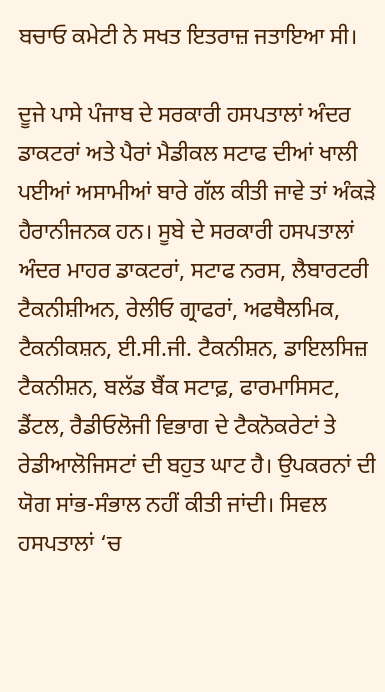ਬਚਾਓ ਕਮੇਟੀ ਨੇ ਸਖਤ ਇਤਰਾਜ਼ ਜਤਾਇਆ ਸੀ।

ਦੂਜੇ ਪਾਸੇ ਪੰਜਾਬ ਦੇ ਸਰਕਾਰੀ ਹਸਪਤਾਲਾਂ ਅੰਦਰ ਡਾਕਟਰਾਂ ਅਤੇ ਪੈਰਾਂ ਮੈਡੀਕਲ ਸਟਾਫ ਦੀਆਂ ਖਾਲੀ ਪਈਆਂ ਅਸਾਮੀਆਂ ਬਾਰੇ ਗੱਲ ਕੀਤੀ ਜਾਵੇ ਤਾਂ ਅੰਕੜੇ ਹੈਰਾਨੀਜਨਕ ਹਨ। ਸੂਬੇ ਦੇ ਸਰਕਾਰੀ ਹਸਪਤਾਲਾਂ ਅੰਦਰ ਮਾਹਰ ਡਾਕਟਰਾਂ, ਸਟਾਫ ਨਰਸ, ਲੈਬਾਰਟਰੀ ਟੈਕਨੀਸ਼ੀਅਨ, ਰੇਲੀਓ ਗ੍ਰਾਫਰਾਂ, ਅਫਥੈਲਮਿਕ, ਟੈਕਨੀਕਸ਼ਨ, ਈ.ਸੀ.ਜੀ. ਟੈਕਨੀਸ਼ਨ, ਡਾਇਲਸਿਜ਼ ਟੈਕਨੀਸ਼ਨ, ਬਲੱਡ ਬੈਂਕ ਸਟਾਫ਼, ਫਾਰਮਾਸਿਸਟ, ਡੈਂਟਲ, ਰੈਡੀਓਲੋਜੀ ਵਿਭਾਗ ਦੇ ਟੈਕਨੋਕਰੇਟਾਂ ਤੇ ਰੇਡੀਆਲੋਜਿਸਟਾਂ ਦੀ ਬਹੁਤ ਘਾਟ ਹੈ। ਉਪਕਰਨਾਂ ਦੀ ਯੋਗ ਸਾਂਭ-ਸੰਭਾਲ ਨਹੀਂ ਕੀਤੀ ਜਾਂਦੀ। ਸਿਵਲ ਹਸਪਤਾਲਾਂ ‘ਚ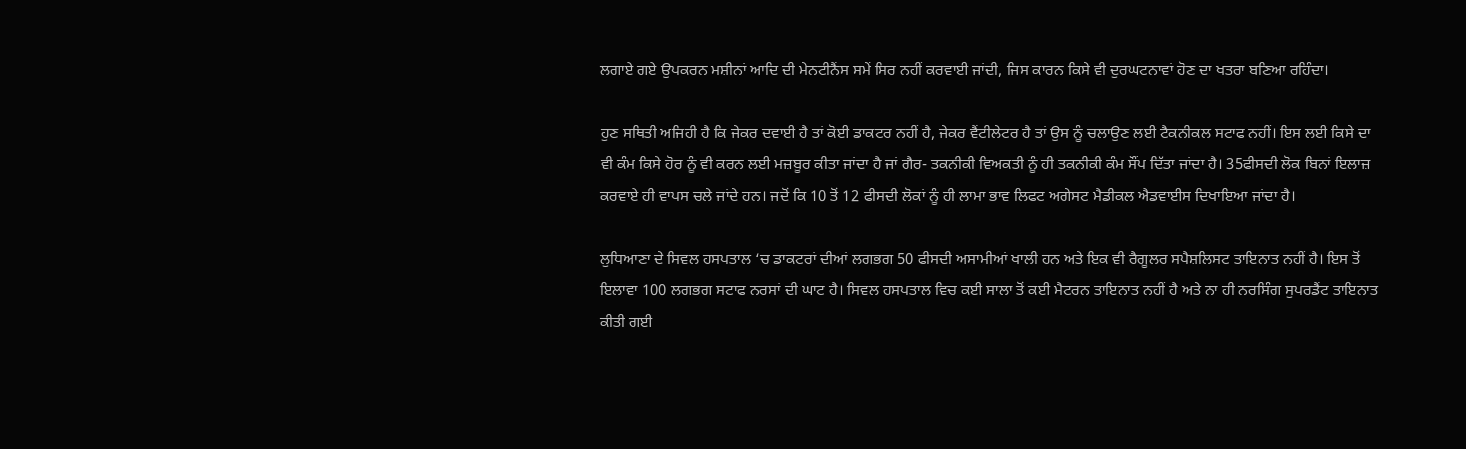ਲਗਾਏ ਗਏ ਉਪਕਰਨ ਮਸ਼ੀਨਾਂ ਆਦਿ ਦੀ ਮੇਨਟੀਨੈਂਸ ਸਮੇਂ ਸਿਰ ਨਹੀਂ ਕਰਵਾਈ ਜਾਂਦੀ, ਜਿਸ ਕਾਰਨ ਕਿਸੇ ਵੀ ਦੁਰਘਟਨਾਵਾਂ ਹੋਣ ਦਾ ਖਤਰਾ ਬਣਿਆ ਰਹਿੰਦਾ।

ਹੁਣ ਸਥਿਤੀ ਅਜਿਹੀ ਹੈ ਕਿ ਜੇਕਰ ਦਵਾਈ ਹੈ ਤਾਂ ਕੋਈ ਡਾਕਟਰ ਨਹੀਂ ਹੈ, ਜੇਕਰ ਵੈਂਟੀਲੇਟਰ ਹੈ ਤਾਂ ਉਸ ਨੂੰ ਚਲਾਉਣ ਲਈ ਟੈਕਨੀਕਲ ਸਟਾਫ ਨਹੀਂ। ਇਸ ਲਈ ਕਿਸੇ ਦਾ ਵੀ ਕੰਮ ਕਿਸੇ ਹੋਰ ਨੂੰ ਵੀ ਕਰਨ ਲਈ ਮਜ਼ਬੂਰ ਕੀਤਾ ਜਾਂਦਾ ਹੈ ਜਾਂ ਗੈਰ- ਤਕਨੀਕੀ ਵਿਅਕਤੀ ਨੂੰ ਹੀ ਤਕਨੀਕੀ ਕੰਮ ਸੌਂਪ ਦਿੱਤਾ ਜਾਂਦਾ ਹੈ। 35ਫੀਸਦੀ ਲੋਕ ਬਿਨਾਂ ਇਲਾਜ਼ ਕਰਵਾਏ ਹੀ ਵਾਪਸ ਚਲੇ ਜਾਂਦੇ ਹਨ। ਜਦੋਂ ਕਿ 10 ਤੋਂ 12 ਫੀਸਦੀ ਲੋਕਾਂ ਨੂੰ ਹੀ ਲਾਮਾ ਭਾਵ ਲਿਫਟ ਅਗੇਸਟ ਮੈਡੀਕਲ ਐਡਵਾਈਸ ਦਿਖਾਇਆ ਜਾਂਦਾ ਹੈ।

ਲੁਧਿਆਣਾ ਦੇ ਸਿਵਲ ਹਸਪਤਾਲ ‘ਚ ਡਾਕਟਰਾਂ ਦੀਆਂ ਲਗਭਗ 50 ਫੀਸਦੀ ਅਸਾਮੀਆਂ ਖਾਲੀ ਹਨ ਅਤੇ ਇਕ ਵੀ ਰੈਗੂਲਰ ਸਪੈਸ਼ਲਿਸਟ ਤਾਇਨਾਤ ਨਹੀਂ ਹੈ। ਇਸ ਤੋਂ ਇਲਾਵਾ 100 ਲਗਭਗ ਸਟਾਫ ਨਰਸਾਂ ਦੀ ਘਾਟ ਹੈ। ਸਿਵਲ ਹਸਪਤਾਲ ਵਿਚ ਕਈ ਸਾਲਾ ਤੋਂ ਕਈ ਮੈਟਰਨ ਤਾਇਨਾਤ ਨਹੀਂ ਹੈ ਅਤੇ ਨਾ ਹੀ ਨਰਸਿੰਗ ਸੁਪਰਡੈਂਟ ਤਾਇਨਾਤ ਕੀਤੀ ਗਈ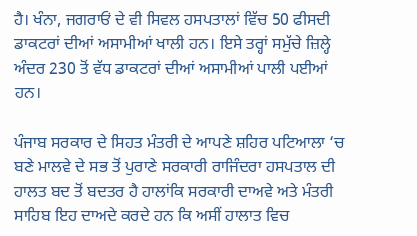ਹੈ। ਖੰਨਾ, ਜਗਰਾਓਂ ਦੇ ਵੀ ਸਿਵਲ ਹਸਪਤਾਲਾਂ ਵਿੱਚ 50 ਫੀਸਦੀ ਡਾਕਟਰਾਂ ਦੀਆਂ ਅਸਾਮੀਆਂ ਖਾਲੀ ਹਨ। ਇਸੇ ਤਰ੍ਹਾਂ ਸਮੁੱਚੇ ਜ਼ਿਲ੍ਹੇ ਅੰਦਰ 230 ਤੋਂ ਵੱਧ ਡਾਕਟਰਾਂ ਦੀਆਂ ਅਸਾਮੀਆਂ ਪਾਲੀ ਪਈਆਂ ਹਨ।

ਪੰਜਾਬ ਸਰਕਾਰ ਦੇ ਸਿਹਤ ਮੰਤਰੀ ਦੇ ਆਪਣੇ ਸ਼ਹਿਰ ਪਟਿਆਲਾ ‘ਚ ਬਣੇ ਮਾਲਵੇ ਦੇ ਸਭ ਤੋਂ ਪੁਰਾਣੇ ਸਰਕਾਰੀ ਰਾਜਿੰਦਰਾ ਹਸਪਤਾਲ ਦੀ ਹਾਲਤ ਬਦ ਤੋਂ ਬਦਤਰ ਹੈ ਹਾਲਾਂਕਿ ਸਰਕਾਰੀ ਦਾਅਵੇ ਅਤੇ ਮੰਤਰੀ ਸਾਹਿਬ ਇਹ ਦਾਅਦੇ ਕਰਦੇ ਹਨ ਕਿ ਅਸੀਂ ਹਾਲਾਤ ਵਿਚ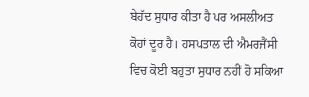ਬੇਹੱਦ ਸੁਧਾਰ ਕੀਤਾ ਹੈ ਪਰ ਅਸਲੀਅਤ ਕੋਹਾਂ ਦੂਰ ਹੈ। ਹਸਪਤਾਲ ਦੀ ਐਮਰਜੈਂਸੀ ਵਿਚ ਕੋਈ ਬਹੁਤਾ ਸੁਧਾਰ ਨਹੀਂ ਹੋ ਸਕਿਆ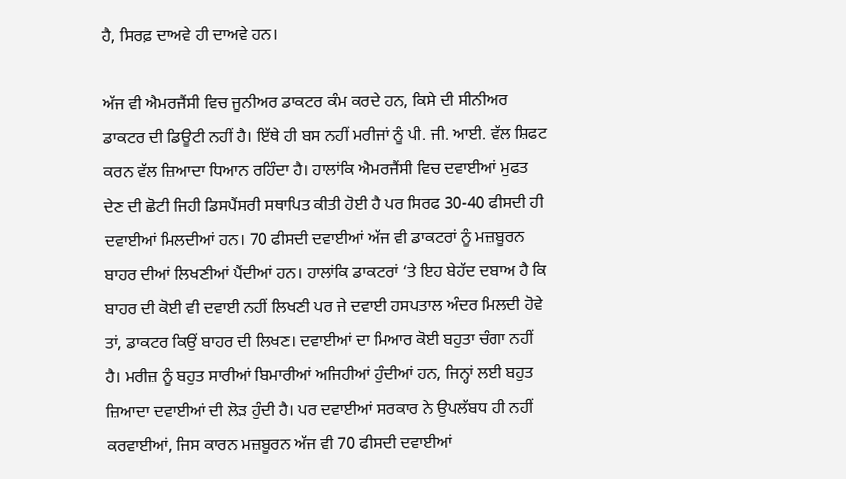ਹੈ, ਸਿਰਫ਼ ਦਾਅਵੇ ਹੀ ਦਾਅਵੇ ਹਨ।

ਅੱਜ ਵੀ ਐਮਰਜੈਂਸੀ ਵਿਚ ਜੂਨੀਅਰ ਡਾਕਟਰ ਕੰਮ ਕਰਦੇ ਹਨ, ਕਿਸੇ ਦੀ ਸੀਨੀਅਰ ਡਾਕਟਰ ਦੀ ਡਿਊਟੀ ਨਹੀਂ ਹੈ। ਇੱਥੇ ਹੀ ਬਸ ਨਹੀਂ ਮਰੀਜਾਂ ਨੂੰ ਪੀ. ਜੀ. ਆਈ. ਵੱਲ ਸ਼ਿਫਟ ਕਰਨ ਵੱਲ ਜ਼ਿਆਦਾ ਧਿਆਨ ਰਹਿੰਦਾ ਹੈ। ਹਾਲਾਂਕਿ ਐਮਰਜੈਂਸੀ ਵਿਚ ਦਵਾਈਆਂ ਮੁਫਤ ਦੇਣ ਦੀ ਛੋਟੀ ਜਿਹੀ ਡਿਸਪੈਂਸਰੀ ਸਥਾਪਿਤ ਕੀਤੀ ਹੋਈ ਹੈ ਪਰ ਸਿਰਫ 30-40 ਫੀਸਦੀ ਹੀ ਦਵਾਈਆਂ ਮਿਲਦੀਆਂ ਹਨ। 70 ਫੀਸਦੀ ਦਵਾਈਆਂ ਅੱਜ ਵੀ ਡਾਕਟਰਾਂ ਨੂੰ ਮਜ਼ਬੂਰਨ ਬਾਹਰ ਦੀਆਂ ਲਿਖਣੀਆਂ ਪੈਂਦੀਆਂ ਹਨ। ਹਾਲਾਂਕਿ ਡਾਕਟਰਾਂ ‘ਤੇ ਇਹ ਬੇਹੱਦ ਦਬਾਅ ਹੈ ਕਿ ਬਾਹਰ ਦੀ ਕੋਈ ਵੀ ਦਵਾਈ ਨਹੀਂ ਲਿਖਣੀ ਪਰ ਜੇ ਦਵਾਈ ਹਸਪਤਾਲ ਅੰਦਰ ਮਿਲਦੀ ਹੋਵੇ ਤਾਂ, ਡਾਕਟਰ ਕਿਉਂ ਬਾਹਰ ਦੀ ਲਿਖਣ। ਦਵਾਈਆਂ ਦਾ ਮਿਆਰ ਕੋਈ ਬਹੁਤਾ ਚੰਗਾ ਨਹੀਂ ਹੈ। ਮਰੀਜ਼ ਨੂੰ ਬਹੁਤ ਸਾਰੀਆਂ ਬਿਮਾਰੀਆਂ ਅਜਿਹੀਆਂ ਹੁੰਦੀਆਂ ਹਨ, ਜਿਨ੍ਹਾਂ ਲਈ ਬਹੁਤ ਜ਼ਿਆਦਾ ਦਵਾਈਆਂ ਦੀ ਲੋੜ ਹੁੰਦੀ ਹੈ। ਪਰ ਦਵਾਈਆਂ ਸਰਕਾਰ ਨੇ ਉਪਲੱਬਧ ਹੀ ਨਹੀਂ ਕਰਵਾਈਆਂ, ਜਿਸ ਕਾਰਨ ਮਜ਼ਬੂਰਨ ਅੱਜ ਵੀ 70 ਫੀਸਦੀ ਦਵਾਈਆਂ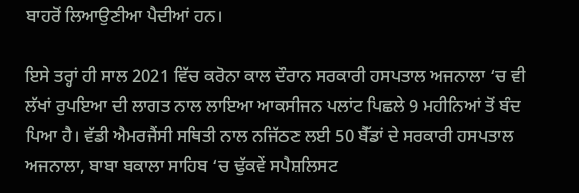ਬਾਹਰੋਂ ਲਿਆਉਣੀਆ ਪੈਦੀਆਂ ਹਨ।

ਇਸੇ ਤਰ੍ਹਾਂ ਹੀ ਸਾਲ 2021 ਵਿੱਚ ਕਰੋਨਾ ਕਾਲ ਦੌਰਾਨ ਸਰਕਾਰੀ ਹਸਪਤਾਲ ਅਜਨਾਲਾ ‘ਚ ਵੀ ਲੱਖਾਂ ਰੁਪਇਆ ਦੀ ਲਾਗਤ ਨਾਲ ਲਾਇਆ ਆਕਸੀਜਨ ਪਲਾਂਟ ਪਿਛਲੇ 9 ਮਹੀਨਿਆਂ ਤੋਂ ਬੰਦ ਪਿਆ ਹੈ। ਵੱਡੀ ਐਮਰਜੈਂਸੀ ਸਥਿਤੀ ਨਾਲ ਨਜਿੱਠਣ ਲਈ 50 ਬੈੱਡਾਂ ਦੇ ਸਰਕਾਰੀ ਹਸਪਤਾਲ ਅਜਨਾਲਾ, ਬਾਬਾ ਬਕਾਲਾ ਸਾਹਿਬ ‘ਚ ਢੁੱਕਵੇਂ ਸਪੈਸ਼ਲਿਸਟ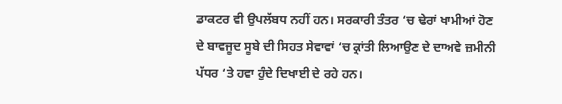ਡਾਕਟਰ ਵੀ ਉਪਲੱਬਧ ਨਹੀਂ ਹਨ। ਸਰਕਾਰੀ ਤੰਤਰ ‘ਚ ਢੇਰਾਂ ਖਾਮੀਆਂ ਹੋਣ ਦੇ ਬਾਵਜੂਦ ਸੂਬੇ ਦੀ ਸਿਹਤ ਸੇਵਾਵਾਂ ‘ਚ ਕ੍ਰਾਂਤੀ ਲਿਆਉਣ ਦੇ ਦਾਅਵੇ ਜ਼ਮੀਨੀ ਪੱਧਰ ‘ਤੇ ਹਵਾ ਹੁੰਦੇ ਦਿਖਾਈ ਦੇ ਰਹੇ ਹਨ।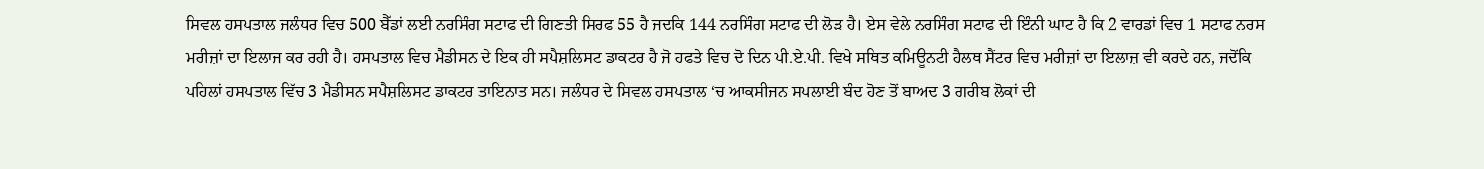ਸਿਵਲ ਹਸਪਤਾਲ ਜਲੰਧਰ ਵਿਚ 500 ਬੈੱਡਾਂ ਲਈ ਨਰਸਿੰਗ ਸਟਾਫ ਦੀ ਗਿਣਤੀ ਸਿਰਫ 55 ਹੈ ਜਦਕਿ 144 ਨਰਸਿੰਗ ਸਟਾਫ ਦੀ ਲੋੜ ਹੈ। ਏਸ ਵੇਲੇ ਨਰਸਿੰਗ ਸਟਾਫ ਦੀ ਇੰਨੀ ਘਾਟ ਹੈ ਕਿ 2 ਵਾਰਡਾਂ ਵਿਚ 1 ਸਟਾਫ ਨਰਸ ਮਰੀਜ਼ਾਂ ਦਾ ਇਲਾਜ ਕਰ ਰਹੀ ਹੈ। ਹਸਪਤਾਲ ਵਿਚ ਮੈਡੀਸਨ ਦੇ ਇਕ ਹੀ ਸਪੈਸ਼ਲਿਸਟ ਡਾਕਟਰ ਹੈ ਜੋ ਹਫਤੇ ਵਿਚ ਦੋ ਦਿਨ ਪੀ.ਏ.ਪੀ. ਵਿਖੇ ਸਥਿਤ ਕਮਿਊਨਟੀ ਹੈਲਥ ਸੈਂਟਰ ਵਿਚ ਮਰੀਜ਼ਾਂ ਦਾ ਇਲਾਜ਼ ਵੀ ਕਰਦੇ ਹਨ, ਜਦੋਂਕਿ ਪਹਿਲਾਂ ਹਸਪਤਾਲ ਵਿੱਚ 3 ਮੈਡੀਸਨ ਸਪੈਸ਼ਲਿਸਟ ਡਾਕਟਰ ਤਾਇਨਾਤ ਸਨ। ਜਲੰਧਰ ਦੇ ਸਿਵਲ ਹਸਪਤਾਲ ‘ਚ ਆਕਸੀਜਨ ਸਪਲਾਈ ਬੰਦ ਹੋਣ ਤੋਂ ਬਾਅਦ 3 ਗਰੀਬ ਲੋਕਾਂ ਦੀ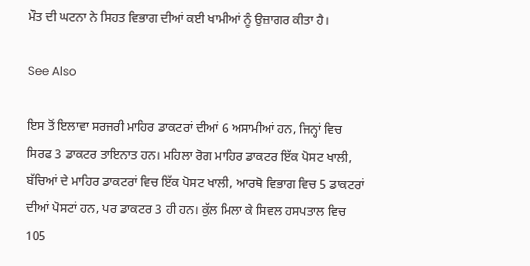ਮੌਤ ਦੀ ਘਟਨਾ ਨੇ ਸਿਹਤ ਵਿਭਾਗ ਦੀਆਂ ਕਈ ਖਾਮੀਆਂ ਨੂੰ ਉਜ਼ਾਗਰ ਕੀਤਾ ਹੈ।

See Also

ਇਸ ਤੋਂ ਇਲਾਵਾ ਸਰਜਰੀ ਮਾਹਿਰ ਡਾਕਟਰਾਂ ਦੀਆਂ 6 ਅਸਾਮੀਆਂ ਹਨ, ਜਿਨ੍ਹਾਂ ਵਿਚ ਸਿਰਫ 3 ਡਾਕਟਰ ਤਾਇਨਾਤ ਹਨ। ਮਹਿਲਾ ਰੋਗ ਮਾਹਿਰ ਡਾਕਟਰ ਇੱਕ ਪੋਸਟ ਖਾਲੀ, ਬੱਚਿਆਂ ਦੇ ਮਾਹਿਰ ਡਾਕਟਰਾਂ ਵਿਚ ਇੱਕ ਪੋਸਟ ਖਾਲੀ, ਆਰਥੋ ਵਿਭਾਗ ਵਿਚ 5 ਡਾਕਟਰਾਂ ਦੀਆਂ ਪੋਸਟਾਂ ਹਨ, ਪਰ ਡਾਕਟਰ 3 ਹੀ ਹਨ। ਕੁੱਲ ਮਿਲਾ ਕੇ ਸਿਵਲ ਹਸਪਤਾਲ ਵਿਚ 105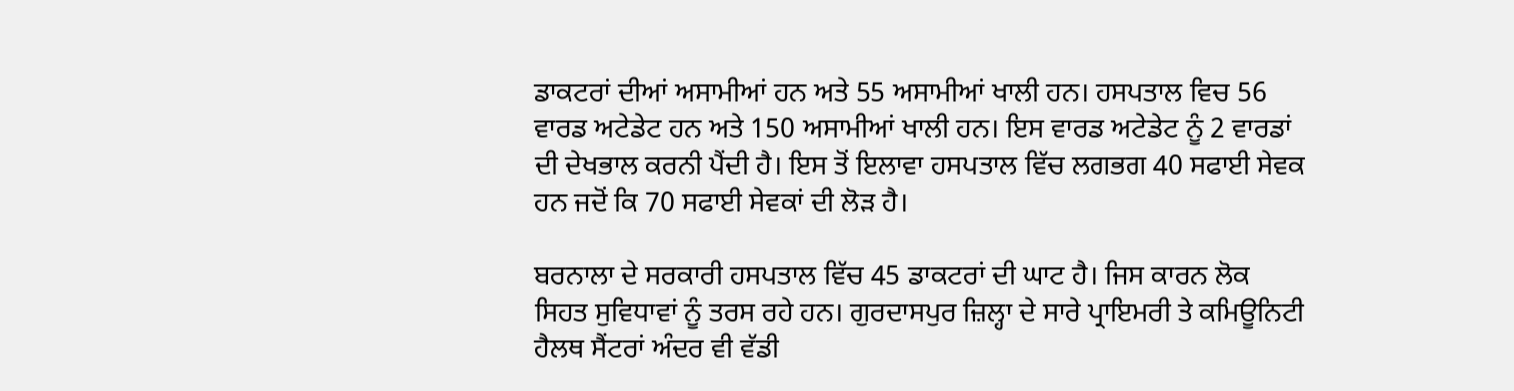ਡਾਕਟਰਾਂ ਦੀਆਂ ਅਸਾਮੀਆਂ ਹਨ ਅਤੇ 55 ਅਸਾਮੀਆਂ ਖਾਲੀ ਹਨ। ਹਸਪਤਾਲ ਵਿਚ 56 ਵਾਰਡ ਅਟੇਡੇਟ ਹਨ ਅਤੇ 150 ਅਸਾਮੀਆਂ ਖਾਲੀ ਹਨ। ਇਸ ਵਾਰਡ ਅਟੇਡੇਟ ਨੂੰ 2 ਵਾਰਡਾਂ ਦੀ ਦੇਖਭਾਲ ਕਰਨੀ ਪੈਂਦੀ ਹੈ। ਇਸ ਤੋਂ ਇਲਾਵਾ ਹਸਪਤਾਲ ਵਿੱਚ ਲਗਭਗ 40 ਸਫਾਈ ਸੇਵਕ ਹਨ ਜਦੋਂ ਕਿ 70 ਸਫਾਈ ਸੇਵਕਾਂ ਦੀ ਲੋੜ ਹੈ।

ਬਰਨਾਲਾ ਦੇ ਸਰਕਾਰੀ ਹਸਪਤਾਲ ਵਿੱਚ 45 ਡਾਕਟਰਾਂ ਦੀ ਘਾਟ ਹੈ। ਜਿਸ ਕਾਰਨ ਲੋਕ ਸਿਹਤ ਸੁਵਿਧਾਵਾਂ ਨੂੰ ਤਰਸ ਰਹੇ ਹਨ। ਗੁਰਦਾਸਪੁਰ ਜ਼ਿਲ੍ਹਾ ਦੇ ਸਾਰੇ ਪ੍ਰਾਇਮਰੀ ਤੇ ਕਮਿਊਨਿਟੀ ਹੈਲਥ ਸੈਂਟਰਾਂ ਅੰਦਰ ਵੀ ਵੱਡੀ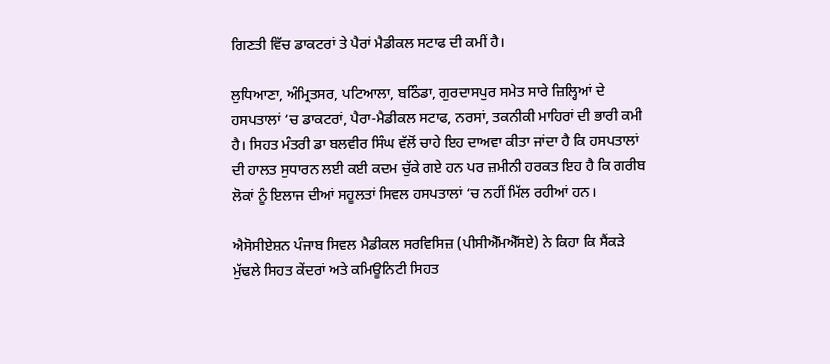ਗਿਣਤੀ ਵਿੱਚ ਡਾਕਟਰਾਂ ਤੇ ਪੈਰਾਂ ਮੈਡੀਕਲ ਸਟਾਫ ਦੀ ਕਮੀਂ ਹੈ।

ਲੁਧਿਆਣਾ, ਅੰਮ੍ਰਿਤਸਰ, ਪਟਿਆਲਾ, ਬਠਿੰਡਾ, ਗੁਰਦਾਸਪੁਰ ਸਮੇਤ ਸਾਰੇ ਜ਼ਿਲ੍ਹਿਆਂ ਦੇ ਹਸਪਤਾਲਾਂ ‘ਚ ਡਾਕਟਰਾਂ, ਪੈਰਾ-ਮੈਡੀਕਲ ਸਟਾਫ, ਨਰਸਾਂ, ਤਕਨੀਕੀ ਮਾਹਿਰਾਂ ਦੀ ਭਾਰੀ ਕਮੀ ਹੈ। ਸਿਹਤ ਮੰਤਰੀ ਡਾ ਬਲਵੀਰ ਸਿੰਘ ਵੱਲੋਂ ਚਾਹੇ ਇਹ ਦਾਅਵਾ ਕੀਤਾ ਜਾਂਦਾ ਹੈ ਕਿ ਹਸਪਤਾਲਾਂ ਦੀ ਹਾਲਤ ਸੁਧਾਰਨ ਲਈ ਕਈ ਕਦਮ ਚੁੱਕੇ ਗਏ ਹਨ ਪਰ ਜ਼ਮੀਨੀ ਹਰਕਤ ਇਹ ਹੈ ਕਿ ਗਰੀਬ ਲੋਕਾਂ ਨੂੰ ਇਲਾਜ ਦੀਆਂ ਸਹੂਲਤਾਂ ਸਿਵਲ ਹਸਪਤਾਲਾਂ ‘ਚ ਨਹੀਂ ਮਿੱਲ ਰਹੀਆਂ ਹਨ।

ਐਸੋਸੀਏਸ਼ਨ ਪੰਜਾਬ ਸਿਵਲ ਮੈਡੀਕਲ ਸਰਵਿਸਿਜ਼ (ਪੀਸੀਐੱਮਐੱਸਏ) ਨੇ ਕਿਹਾ ਕਿ ਸੈਂਕੜੇ ਮੁੱਢਲੇ ਸਿਹਤ ਕੇਂਦਰਾਂ ਅਤੇ ਕਮਿਊਨਿਟੀ ਸਿਹਤ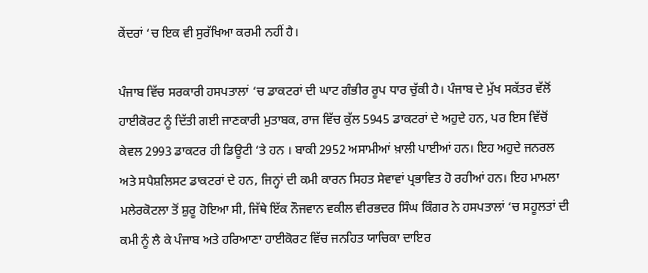ਕੇਂਦਰਾਂ ‘ਚ ਇਕ ਵੀ ਸੁਰੱਖਿਆ ਕਰਮੀ ਨਹੀਂ ਹੈ।

ਪੰਜਾਬ ਵਿੱਚ ਸਰਕਾਰੀ ਹਸਪਤਾਲਾਂ ‘ਚ ਡਾਕਟਰਾਂ ਦੀ ਘਾਟ ਗੰਭੀਰ ਰੂਪ ਧਾਰ ਚੁੱਕੀ ਹੈ। ਪੰਜਾਬ ਦੇ ਮੁੱਖ ਸਕੱਤਰ ਵੱਲੋਂ ਹਾਈਕੋਰਟ ਨੂੰ ਦਿੱਤੀ ਗਈ ਜਾਣਕਾਰੀ ਮੁਤਾਬਕ, ਰਾਜ ਵਿੱਚ ਕੁੱਲ 5945 ਡਾਕਟਰਾਂ ਦੇ ਅਹੁਦੇ ਹਨ, ਪਰ ਇਸ ਵਿੱਚੋਂ ਕੇਵਲ 2993 ਡਾਕਟਰ ਹੀ ਡਿਊਟੀ ‘ਤੇ ਹਨ । ਬਾਕੀ 2952 ਅਸਾਮੀਆਂ ਖ਼ਾਲੀ ਪਾਈਆਂ ਹਨ। ਇਹ ਅਹੁਦੇ ਜਨਰਲ ਅਤੇ ਸਪੈਸ਼ਲਿਸਟ ਡਾਕਟਰਾਂ ਦੇ ਹਨ, ਜਿਨ੍ਹਾਂ ਦੀ ਕਮੀ ਕਾਰਨ ਸਿਹਤ ਸੇਵਾਵਾਂ ਪ੍ਰਭਾਵਿਤ ਹੋ ਰਹੀਆਂ ਹਨ। ਇਹ ਮਾਮਲਾ ਮਲੇਰਕੋਟਲਾ ਤੋਂ ਸ਼ੁਰੂ ਹੋਇਆ ਸੀ, ਜਿੱਥੇ ਇੱਕ ਨੌਜਵਾਨ ਵਕੀਲ ਵੀਰਭਦਰ ਸਿੰਘ ਕਿੰਗਰ ਨੇ ਹਸਪਤਾਲਾਂ ‘ਚ ਸਹੂਲਤਾਂ ਦੀ ਕਮੀ ਨੂੰ ਲੈ ਕੇ ਪੰਜਾਬ ਅਤੇ ਹਰਿਆਣਾ ਹਾਈਕੋਰਟ ਵਿੱਚ ਜਨਹਿਤ ਯਾਚਿਕਾ ਦਾਇਰ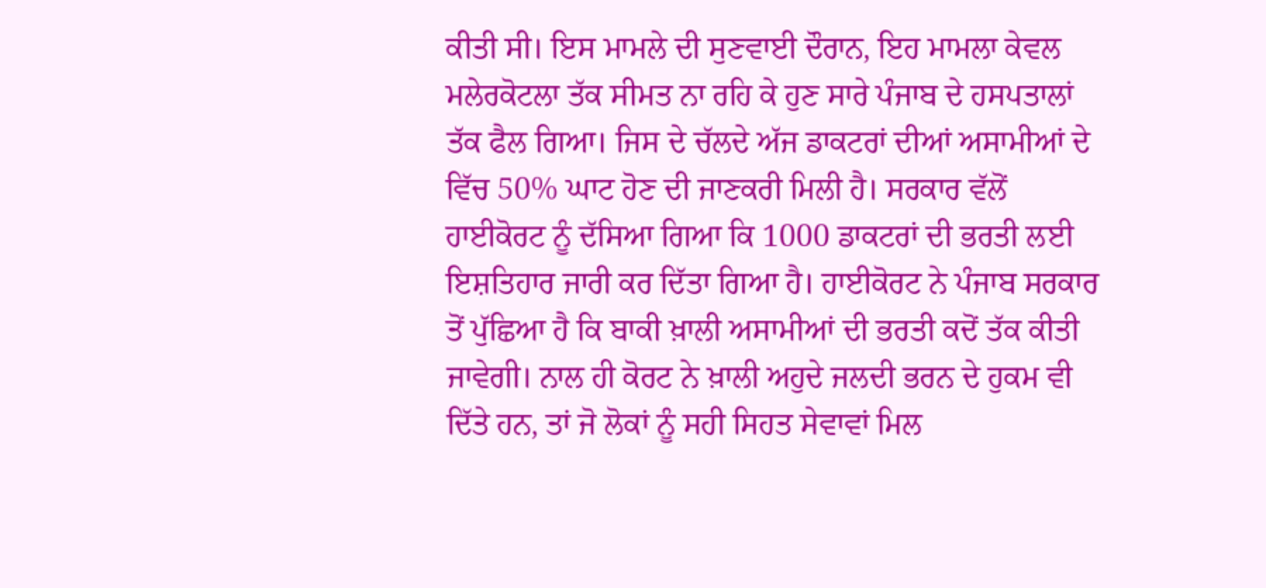ਕੀਤੀ ਸੀ। ਇਸ ਮਾਮਲੇ ਦੀ ਸੁਣਵਾਈ ਦੌਰਾਨ, ਇਹ ਮਾਮਲਾ ਕੇਵਲ ਮਲੇਰਕੋਟਲਾ ਤੱਕ ਸੀਮਤ ਨਾ ਰਹਿ ਕੇ ਹੁਣ ਸਾਰੇ ਪੰਜਾਬ ਦੇ ਹਸਪਤਾਲਾਂ ਤੱਕ ਫੈਲ ਗਿਆ। ਜਿਸ ਦੇ ਚੱਲਦੇ ਅੱਜ ਡਾਕਟਰਾਂ ਦੀਆਂ ਅਸਾਮੀਆਂ ਦੇ ਵਿੱਚ 50% ਘਾਟ ਹੋਣ ਦੀ ਜਾਣਕਰੀ ਮਿਲੀ ਹੈ। ਸਰਕਾਰ ਵੱਲੋਂ ਹਾਈਕੋਰਟ ਨੂੰ ਦੱਸਿਆ ਗਿਆ ਕਿ 1000 ਡਾਕਟਰਾਂ ਦੀ ਭਰਤੀ ਲਈ ਇਸ਼ਤਿਹਾਰ ਜਾਰੀ ਕਰ ਦਿੱਤਾ ਗਿਆ ਹੈ। ਹਾਈਕੋਰਟ ਨੇ ਪੰਜਾਬ ਸਰਕਾਰ ਤੋਂ ਪੁੱਛਿਆ ਹੈ ਕਿ ਬਾਕੀ ਖ਼ਾਲੀ ਅਸਾਮੀਆਂ ਦੀ ਭਰਤੀ ਕਦੋਂ ਤੱਕ ਕੀਤੀ ਜਾਵੇਗੀ। ਨਾਲ ਹੀ ਕੋਰਟ ਨੇ ਖ਼ਾਲੀ ਅਹੁਦੇ ਜਲਦੀ ਭਰਨ ਦੇ ਹੁਕਮ ਵੀ ਦਿੱਤੇ ਹਨ, ਤਾਂ ਜੋ ਲੋਕਾਂ ਨੂੰ ਸਹੀ ਸਿਹਤ ਸੇਵਾਵਾਂ ਮਿਲ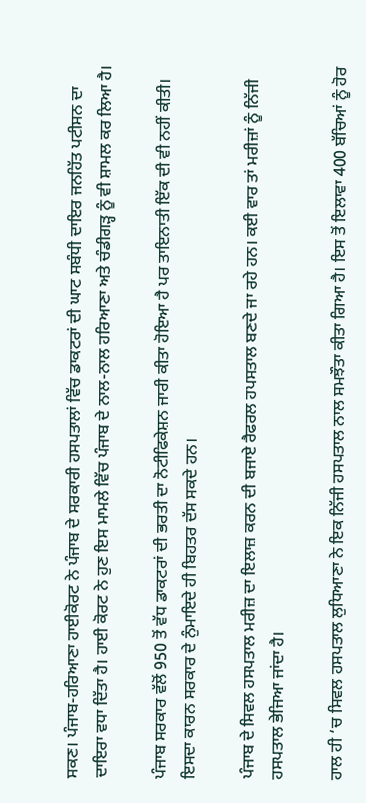ਸਕਣ। ਪੰਜਾਬ-ਹਰਿਆਣਾ ਹਾਈਕੋਰਟ ਨੇ ਪੰਜਾਬ ਦੇ ਸਰਕਾਰੀ ਹਸਪਤਾਲਾਂ ਵਿੱਚ ਡਾਕਟਰਾਂ ਦੀ ਘਾਟ ਸਬੰਧੀ ਦਾਇਰ ਜਨਹਿੱਤ ਪਟੀਸਨ ਦਾ ਦਾਇਰਾ ਵਧਾ ਦਿੱਤਾ ਹੈ। ਹਾਈ ਕੋਰਟ ਨੇ ਹੁਣ ਇਸ ਮਾਮਲੇ ਵਿੱਚ ਪੰਜਾਬ ਦੇ ਨਾਲ-ਨਾਲ ਹਰਿਆਣਾ ਅਤੇ ਚੰਡੀਗੜ੍ਹ ਨੂੰ ਵੀ ਸ਼ਾਮਲ ਕਰ ਲਿਆ ਹੈ।

ਪੰਜਾਬ ਸਰਕਾਰ ਵੱਲੋਂ 950 ਤੋਂ ਵੱਧ ਡਾਕਟਰਾਂ ਦੀ ਭਰਤੀ ਦਾ ਨੋਟੀਫਿਕੇਸ਼ਨ ਜਾਰੀ ਕੀਤਾ ਹੋਇਆ ਹੈ ਪਰ ਤਾਇਨਾਤੀ ਇੱਕ ਦੀ ਵੀ ਨਹੀਂ ਕੀਤੀ। ਇਸਦਾ ਕਾਰਨ ਸਰਕਾਰ ਦੇ ਨੁੰਮਾਇਦੇ ਹੀ ਬਿਹਤਰ ਦੱਸ ਸਕਦੇ ਹਨ।

ਪੰਜਾਬ ਦੇ ਸਿਵਲ ਹਸਪਤਾਲ ਮਰੀਜ਼ ਦਾ ਇਲਾਜ਼ ਕਰਨ ਦੀ ਬਜਾਏ ਰੈਫਰਲ ਹਪਸਤਾਲ ਬਣਦੇ ਜਾ ਰਹੇ ਹਨ। ਕਈ ਵਾਰ ਤਾਂ ਮਰੀਜ਼ਾਂ ਨੂੰ ਨਿੱਜੀ ਹਸਪਤਾਲ ਭੇਜਿਆ ਜਾਂਦਾ ਹੈ।

ਹਾਲ ਹੀ ‘ਚ ਸਿਵਲ ਹਸਪਤਾਲ ਲੁਧਿਆਣਾ ਨੇ ਇਕ ਨਿੱਜੀ ਹਸਪਤਾਲ ਨਾਲ ਸਮਝੌਤਾ ਕੀਤਾ ਗਿਆ ਹੈ। ਇਸ ਤੋਂ ਇਲਾਵਾ 400 ਬੱਚਿਆਂ ਨੂੰ ਹੋਰ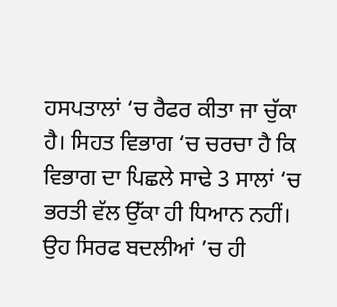ਹਸਪਤਾਲਾਂ ‘ਚ ਰੈਫਰ ਕੀਤਾ ਜਾ ਚੁੱਕਾ ਹੈ। ਸਿਹਤ ਵਿਭਾਗ ‘ਚ ਚਰਚਾ ਹੈ ਕਿ ਵਿਭਾਗ ਦਾ ਪਿਛਲੇ ਸਾਢੇ 3 ਸਾਲਾਂ ‘ਚ ਭਰਤੀ ਵੱਲ ਉੱਕਾ ਹੀ ਧਿਆਨ ਨਹੀਂ। ਉਹ ਸਿਰਫ ਬਦਲੀਆਂ ’ਚ ਹੀ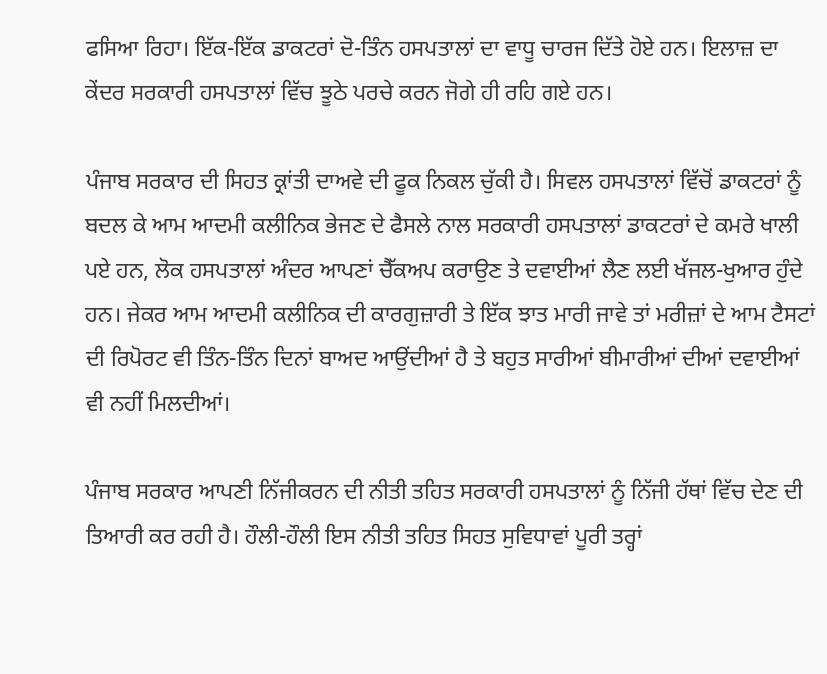ਫਸਿਆ ਰਿਹਾ। ਇੱਕ-ਇੱਕ ਡਾਕਟਰਾਂ ਦੋ-ਤਿੰਨ ਹਸਪਤਾਲਾਂ ਦਾ ਵਾਧੂ ਚਾਰਜ ਦਿੱਤੇ ਹੋਏ ਹਨ। ਇਲਾਜ਼ ਦਾ ਕੇਂਦਰ ਸਰਕਾਰੀ ਹਸਪਤਾਲਾਂ ਵਿੱਚ ਝੂਠੇ ਪਰਚੇ ਕਰਨ ਜੋਗੇ ਹੀ ਰਹਿ ਗਏ ਹਨ।

ਪੰਜਾਬ ਸਰਕਾਰ ਦੀ ਸਿਹਤ ਕ੍ਰਾਂਤੀ ਦਾਅਵੇ ਦੀ ਫੂਕ ਨਿਕਲ ਚੁੱਕੀ ਹੈ। ਸਿਵਲ ਹਸਪਤਾਲਾਂ ਵਿੱਚੋਂ ਡਾਕਟਰਾਂ ਨੂੰ ਬਦਲ ਕੇ ਆਮ ਆਦਮੀ ਕਲੀਨਿਕ ਭੇਜਣ ਦੇ ਫੈਸਲੇ ਨਾਲ ਸਰਕਾਰੀ ਹਸਪਤਾਲਾਂ ਡਾਕਟਰਾਂ ਦੇ ਕਮਰੇ ਖਾਲੀ ਪਏ ਹਨ, ਲੋਕ ਹਸਪਤਾਲਾਂ ਅੰਦਰ ਆਪਣਾਂ ਚੈੱਕਅਪ ਕਰਾਉਣ ਤੇ ਦਵਾਈਆਂ ਲੈਣ ਲਈ ਖੱਜਲ-ਖੁਆਰ ਹੁੰਦੇ ਹਨ। ਜੇਕਰ ਆਮ ਆਦਮੀ ਕਲੀਨਿਕ ਦੀ ਕਾਰਗੁਜ਼ਾਰੀ ਤੇ ਇੱਕ ਝਾਤ ਮਾਰੀ ਜਾਵੇ ਤਾਂ ਮਰੀਜ਼ਾਂ ਦੇ ਆਮ ਟੈਸਟਾਂ ਦੀ ਰਿਪੋਰਟ ਵੀ ਤਿੰਨ-ਤਿੰਨ ਦਿਨਾਂ ਬਾਅਦ ਆਉਂਦੀਆਂ ਹੈ ਤੇ ਬਹੁਤ ਸਾਰੀਆਂ ਬੀਮਾਰੀਆਂ ਦੀਆਂ ਦਵਾਈਆਂ ਵੀ ਨਹੀਂ ਮਿਲਦੀਆਂ।

ਪੰਜਾਬ ਸਰਕਾਰ ਆਪਣੀ ਨਿੱਜੀਕਰਨ ਦੀ ਨੀਤੀ ਤਹਿਤ ਸਰਕਾਰੀ ਹਸਪਤਾਲਾਂ ਨੂੰ ਨਿੱਜੀ ਹੱਥਾਂ ਵਿੱਚ ਦੇਣ ਦੀ ਤਿਆਰੀ ਕਰ ਰਹੀ ਹੈ। ਹੌਲੀ-ਹੌਲੀ ਇਸ ਨੀਤੀ ਤਹਿਤ ਸਿਹਤ ਸੁਵਿਧਾਵਾਂ ਪੂਰੀ ਤਰ੍ਹਾਂ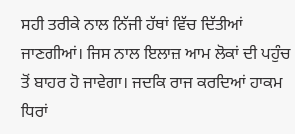ਸਹੀ ਤਰੀਕੇ ਨਾਲ ਨਿੱਜੀ ਹੱਥਾਂ ਵਿੱਚ ਦਿੱਤੀਆਂ ਜਾਣਗੀਆਂ। ਜਿਸ ਨਾਲ ਇਲਾਜ਼ ਆਮ ਲੋਕਾਂ ਦੀ ਪਹੁੰਚ ਤੋਂ ਬਾਹਰ ਹੋ ਜਾਵੇਗਾ। ਜਦਕਿ ਰਾਜ ਕਰਦਿਆਂ ਹਾਕਮ ਧਿਰਾਂ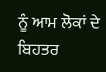ਨੂੰ ਆਮ ਲੋਕਾਂ ਦੇ ਬਿਹਤਰ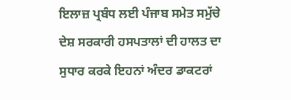ਇਲਾਜ਼ ਪ੍ਰਬੰਧ ਲਈ ਪੰਜਾਬ ਸਮੇਤ ਸਮੁੱਚੇ ਦੇਸ਼ ਸਰਕਾਰੀ ਹਸਪਤਾਲਾਂ ਦੀ ਹਾਲਤ ਦਾ ਸੁਧਾਰ ਕਰਕੇ ਇਹਨਾਂ ਅੰਦਰ ਡਾਕਟਰਾਂ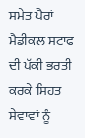ਸਮੇਤ ਪੈਰਾਂ ਮੈਡੀਕਲ ਸਟਾਫ ਦੀ ਪੱਕੀ ਭਰਤੀ ਕਰਕੇ ਸਿਹਤ ਸੇਵਾਵਾਂ ਨੂੰ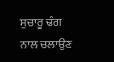ਸੁਚਾਰੂ ਢੰਗ ਨਾਲ ਚਲਾਉਣ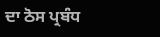ਦਾ ਠੋਸ ਪ੍ਰਬੰਧ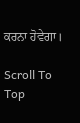ਕਰਨਾ ਹੋਵੇਗਾ।

Scroll To Top